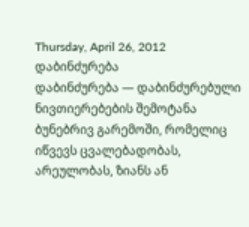Thursday, April 26, 2012
დაბინძურება
დაბინძურება — დაბინძურებული ნივთიერებების შემოტანა ბუნებრივ გარემოში, რომელიც იწვევს ცვალებადობას, არეულობას, ზიანს ან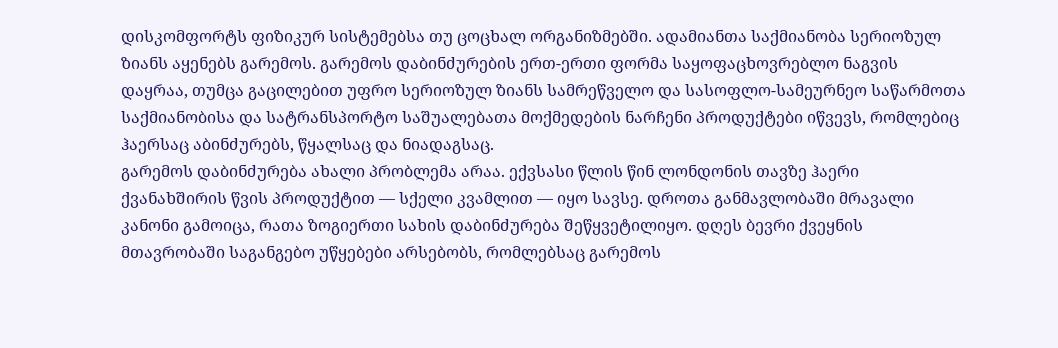დისკომფორტს ფიზიკურ სისტემებსა თუ ცოცხალ ორგანიზმებში. ადამიანთა საქმიანობა სერიოზულ ზიანს აყენებს გარემოს. გარემოს დაბინძურების ერთ-ერთი ფორმა საყოფაცხოვრებლო ნაგვის დაყრაა, თუმცა გაცილებით უფრო სერიოზულ ზიანს სამრეწველო და სასოფლო-სამეურნეო საწარმოთა საქმიანობისა და სატრანსპორტო საშუალებათა მოქმედების ნარჩენი პროდუქტები იწვევს, რომლებიც ჰაერსაც აბინძურებს, წყალსაც და ნიადაგსაც.
გარემოს დაბინძურება ახალი პრობლემა არაა. ექვსასი წლის წინ ლონდონის თავზე ჰაერი ქვანახშირის წვის პროდუქტით — სქელი კვამლით — იყო სავსე. დროთა განმავლობაში მრავალი კანონი გამოიცა, რათა ზოგიერთი სახის დაბინძურება შეწყვეტილიყო. დღეს ბევრი ქვეყნის მთავრობაში საგანგებო უწყებები არსებობს, რომლებსაც გარემოს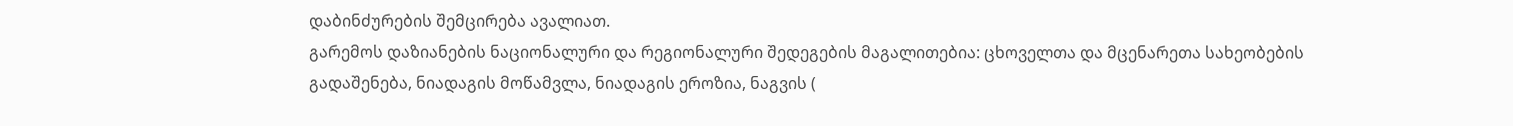დაბინძურების შემცირება ავალიათ.
გარემოს დაზიანების ნაციონალური და რეგიონალური შედეგების მაგალითებია: ცხოველთა და მცენარეთა სახეობების გადაშენება, ნიადაგის მოწამვლა, ნიადაგის ეროზია, ნაგვის (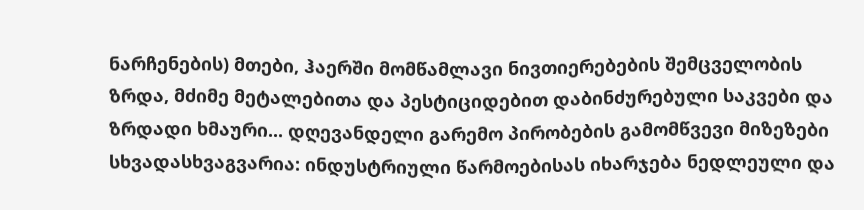ნარჩენების) მთები, ჰაერში მომწამლავი ნივთიერებების შემცველობის ზრდა, მძიმე მეტალებითა და პესტიციდებით დაბინძურებული საკვები და ზრდადი ხმაური... დღევანდელი გარემო პირობების გამომწვევი მიზეზები სხვადასხვაგვარია: ინდუსტრიული წარმოებისას იხარჯება ნედლეული და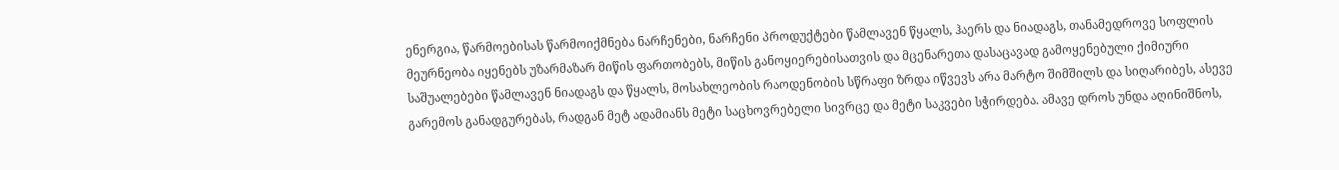ენერგია, წარმოებისას წარმოიქმნება ნარჩენები, ნარჩენი პროდუქტები წამლავენ წყალს, ჰაერს და ნიადაგს, თანამედროვე სოფლის მეურნეობა იყენებს უზარმაზარ მიწის ფართობებს, მიწის განოყიერებისათვის და მცენარეთა დასაცავად გამოყენებული ქიმიური საშუალებები წამლავენ ნიადაგს და წყალს, მოსახლეობის რაოდენობის სწრაფი ზრდა იწვევს არა მარტო შიმშილს და სიღარიბეს, ასევე გარემოს განადგურებას, რადგან მეტ ადამიანს მეტი საცხოვრებელი სივრცე და მეტი საკვები სჭირდება. ამავე დროს უნდა აღინიშნოს,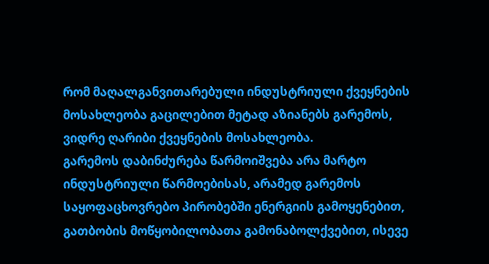რომ მაღალგანვითარებული ინდუსტრიული ქვეყნების მოსახლეობა გაცილებით მეტად აზიანებს გარემოს, ვიდრე ღარიბი ქვეყნების მოსახლეობა.
გარემოს დაბინძურება წარმოიშვება არა მარტო ინდუსტრიული წარმოებისას, არამედ გარემოს საყოფაცხოვრებო პირობებში ენერგიის გამოყენებით, გათბობის მოწყობილობათა გამონაბოლქვებით, ისევე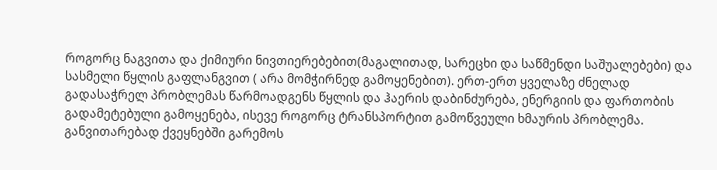როგორც ნაგვითა და ქიმიური ნივთიერებებით(მაგალითად, სარეცხი და საწმენდი საშუალებები) და სასმელი წყლის გაფლანგვით ( არა მომჭირნედ გამოყენებით). ერთ-ერთ ყველაზე ძნელად გადასაჭრელ პრობლემას წარმოადგენს წყლის და ჰაერის დაბინძურება, ენერგიის და ფართობის გადამეტებული გამოყენება, ისევე როგორც ტრანსპორტით გამოწვეული ხმაურის პრობლემა.
განვითარებად ქვეყნებში გარემოს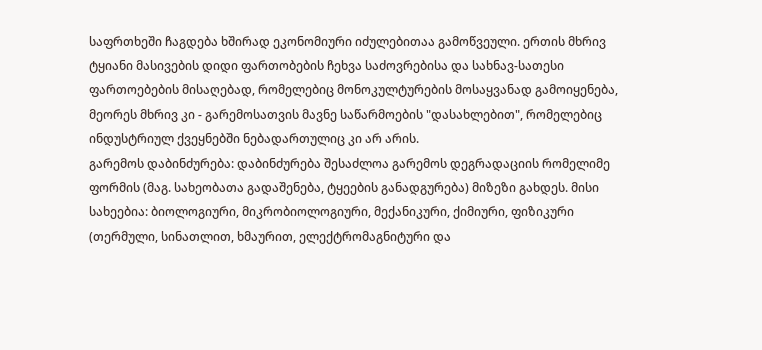საფრთხეში ჩაგდება ხშირად ეკონომიური იძულებითაა გამოწვეული. ერთის მხრივ ტყიანი მასივების დიდი ფართობების ჩეხვა საძოვრებისა და სახნავ-სათესი ფართოებების მისაღებად, რომელებიც მონოკულტურების მოსაყვანად გამოიყენება, მეორეს მხრივ კი - გარემოსათვის მავნე საწარმოების "დასახლებით", რომელებიც ინდუსტრიულ ქვეყნებში ნებადართულიც კი არ არის.
გარემოს დაბინძურება: დაბინძურება შესაძლოა გარემოს დეგრადაციის რომელიმე ფორმის (მაგ. სახეობათა გადაშენება, ტყეების განადგურება) მიზეზი გახდეს. მისი სახეებია: ბიოლოგიური, მიკრობიოლოგიური, მექანიკური, ქიმიური, ფიზიკური (თერმული, სინათლით, ხმაურით, ელექტრომაგნიტური და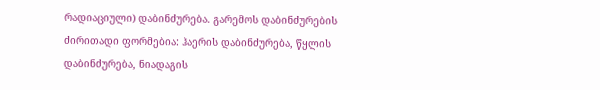რადიაციული) დაბინძურება. გარემოს დაბინძურების ძირითადი ფორმებია: ჰაერის დაბინძურება, წყლის დაბინძურება, ნიადაგის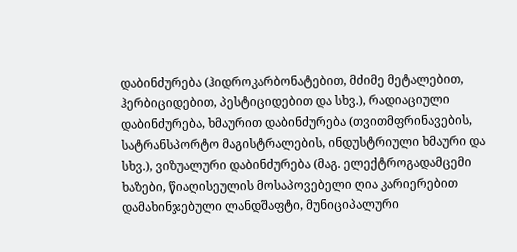დაბინძურება (ჰიდროკარბონატებით, მძიმე მეტალებით, ჰერბიციდებით, პესტიციდებით და სხვ.), რადიაციული დაბინძურება, ხმაურით დაბინძურება (თვითმფრინავების, სატრანსპორტო მაგისტრალების, ინდუსტრიული ხმაური და სხვ.), ვიზუალური დაბინძურება (მაგ. ელექტროგადამცემი ხაზები, წიაღისეულის მოსაპოვებელი ღია კარიერებით დამახინჯებული ლანდშაფტი, მუნიციპალური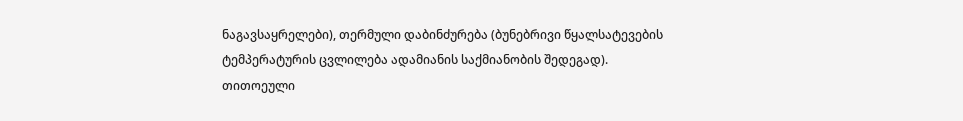ნაგავსაყრელები), თერმული დაბინძურება (ბუნებრივი წყალსატევების ტემპერატურის ცვლილება ადამიანის საქმიანობის შედეგად). თითოეული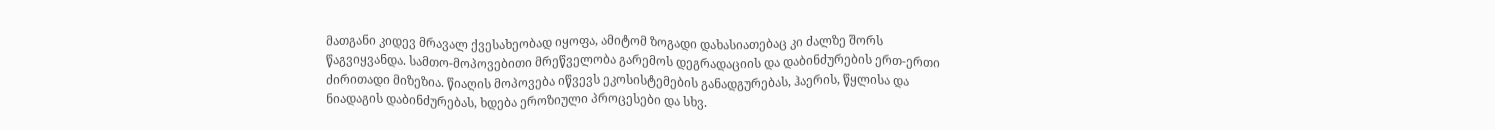მათგანი კიდევ მრავალ ქვესახეობად იყოფა, ამიტომ ზოგადი დახასიათებაც კი ძალზე შორს წაგვიყვანდა. სამთო-მოპოვებითი მრეწველობა გარემოს დეგრადაციის და დაბინძურების ერთ-ერთი ძირითადი მიზეზია. წიაღის მოპოვება იწვევს ეკოსისტემების განადგურებას, ჰაერის, წყლისა და ნიადაგის დაბინძურებას, ხდება ეროზიული პროცესები და სხვ.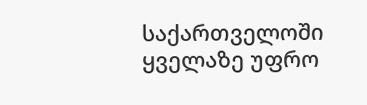საქართველოში ყველაზე უფრო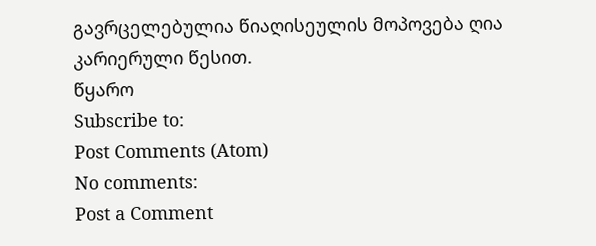გავრცელებულია წიაღისეულის მოპოვება ღია კარიერული წესით.
წყარო
Subscribe to:
Post Comments (Atom)
No comments:
Post a Comment